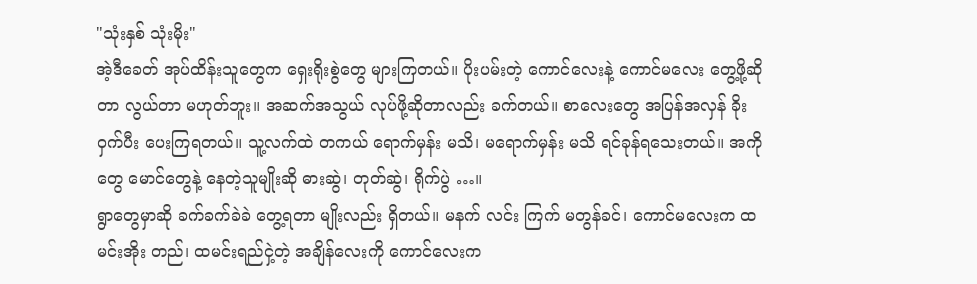"သုံးနှစ် သုံးမိုး"
အဲ့ဒီခေတ် အုပ်ထိန်းသူတွေက ရှေးရိုးစွဲတွေ များကြတယ်။ ပိုးပမ်းတဲ့ ကောင်လေးနဲ့ ကောင်မလေး တွေ့ဖို့ဆိုတာ လွယ်တာ မဟုတ်ဘူး။ အဆက်အသွယ် လုပ်ဖို့ဆိုတာလည်း ခက်တယ်။ စာလေးတွေ အပြန်အလှန် ခိုးဝှက်ပီး ပေးကြရတယ်။ သူ့လက်ထဲ တကယ် ရောက်မှန်း မသိ၊ မရောက်မှန်း မသိ ရင်ခုန်ရသေးတယ်။ အကိုတွေ မောင်တွေနဲ့ နေတဲ့သူမျိုးဆို ဓားဆွဲ၊ တုတ်ဆွဲ၊ ရိုက်ပွဲ …။
ရွာတွေမှာဆို ခက်ခက်ခဲခဲ တွေ့ရတာ မျိုးလည်း ရှိတယ်။ မနက် လင်း ကြက် မတွန်ခင်၊ ကောင်မလေးက ထမင်းအိုး တည်၊ ထမင်းရည်ငှဲ့တဲ့ အချိန်လေးကို ကောင်လေးက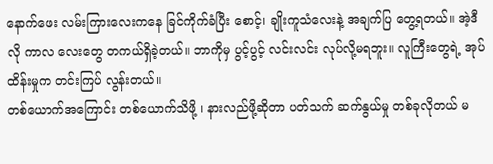နောက်ဖေး လမ်းကြားလေးကနေ ခြင်ကိုက်ခံပြီး စောင့်၊ ချိုးကူသံလေးနဲ့ အချက်ပြ တွေ့ရတယ်။ အဲ့ဒီလို ကာလ လေးတွေ တကယ်ရှိခဲ့တယ်။ ဘာကိုမှ ပွင့်ပွင့် လင်းလင်း လုပ်လို့မရဘူး။ လူကြီးတွေရဲ့ အုပ်ထိန်းမှုက တင်းကြပ် လွန်းတယ်။
တစ်ယောက်အကြောင်း တစ်ယောက်သိဖို့ ၊ နားလည်ဖို့ဆိုတာ ပတ်သက် ဆက်နွယ်မှု တစ်ခုလိုတယ် မ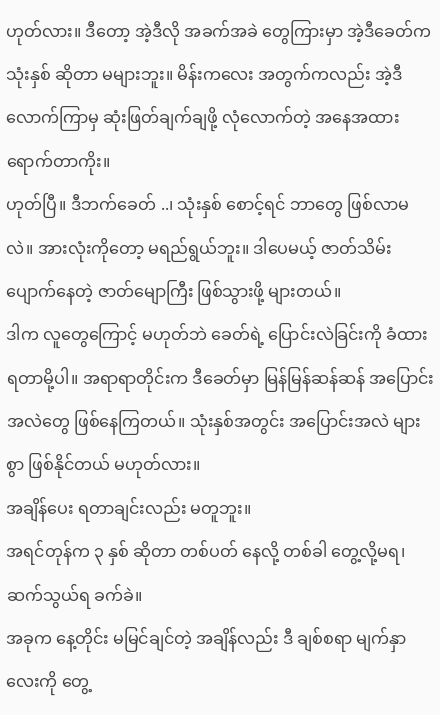ဟုတ်လား။ ဒီတော့ အဲ့ဒီလို အခက်အခဲ တွေကြားမှာ အဲ့ဒီခေတ်က သုံးနှစ် ဆိုတာ မများဘူး။ မိန်းကလေး အတွက်ကလည်း အဲ့ဒီလောက်ကြာမှ ဆုံးဖြတ်ချက်ချဖို့ လုံလောက်တဲ့ အနေအထား ရောက်တာကိုး။
ဟုတ်ပြီ။ ဒီဘက်ခေတ် ..၊ သုံးနှစ် စောင့်ရင် ဘာတွေ ဖြစ်လာမလဲ။ အားလုံးကိုတော့ မရည်ရွယ်ဘူး။ ဒါပေမယ့် ဇာတ်သိမ်း ပျောက်နေတဲ့ ဇာတ်မျောကြီး ဖြစ်သွားဖို့ များတယ်။
ဒါက လူတွေကြောင့် မဟုတ်ဘဲ ခေတ်ရဲ့ ပြောင်းလဲခြင်းကို ခံထား ရတာမို့ပါ။ အရာရာတိုင်းက ဒီခေတ်မှာ မြန်မြန်ဆန်ဆန် အပြောင်းအလဲတွေ ဖြစ်နေကြတယ်။ သုံးနှစ်အတွင်း အပြောင်းအလဲ များစွာ ဖြစ်နိုင်တယ် မဟုတ်လား။
အချိန်ပေး ရတာချင်းလည်း မတူဘူး။
အရင်တုန်က ၃ နှစ် ဆိုတာ တစ်ပတ် နေလို့ တစ်ခါ တွေ့လို့မရ၊ ဆက်သွယ်ရ ခက်ခဲ။
အခုက နေ့တိုင်း မမြင်ချင်တဲ့ အချိန်လည်း ဒီ ချစ်စရာ မျက်နှာလေးကို တွေ့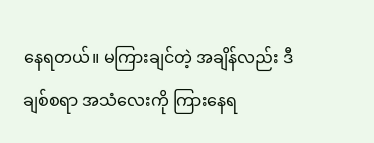နေရတယ်။ မကြားချင်တဲ့ အချိန်လည်း ဒီချစ်စရာ အသံလေးကို ကြားနေရ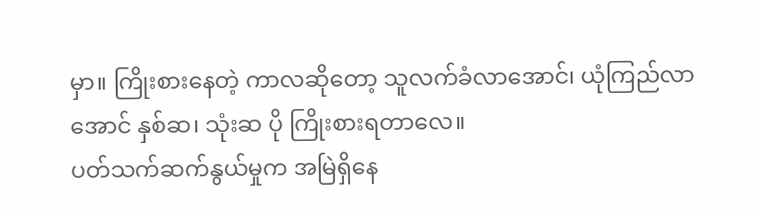မှာ။ ကြိုးစားနေတဲ့ ကာလဆိုတော့ သူလက်ခံလာအောင်၊ ယုံကြည်လာအောင် နှစ်ဆ၊ သုံးဆ ပို ကြိုးစားရတာလေ။
ပတ်သက်ဆက်နွယ်မှုက အမြဲရှိနေ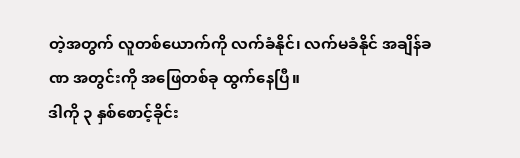တဲ့အတွက် လူတစ်ယောက်ကို လက်ခံနိုင်၊ လက်မခံနိုင် အချိန်ခဏ အတွင်းကို အဖြေတစ်ခု ထွက်နေပြီ။
ဒါကို ၃ နှစ်စောင့်ခိုင်း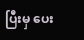ပြီးမှ ပေး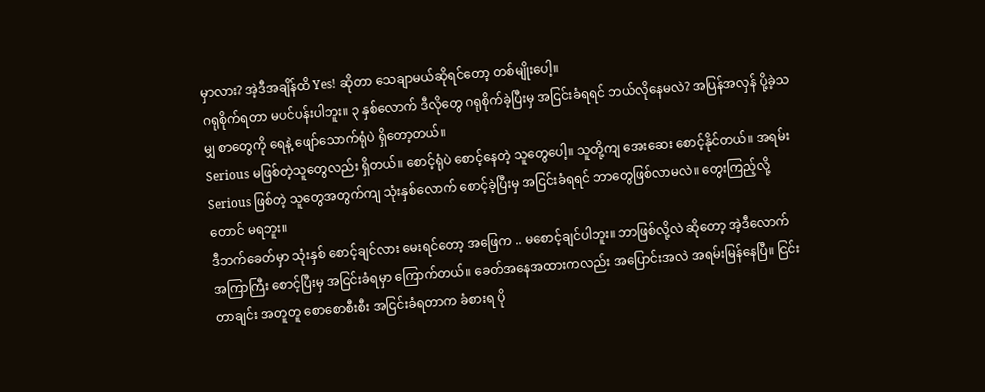မှာလား? အဲ့ဒီအချိန်ထိ Yes! ဆိုတာ သေချာမယ်ဆိုရင်တော့ တစ်မျိုးပေါ့။
ဂရုစိုက်ရတာ မပင်ပန်းပါဘူး။ ၃ နှစ်လောက် ဒီလိုတွေ ဂရုစိုက်ခဲ့ပြီးမှ အငြင်းခံရရင် ဘယ်လိုနေမလဲ? အပြန်အလှန် ပို့ခဲ့သမျှ စာတွေကို ရေနဲ့ ဖျော်သောက်ရုံပဲ ရှိတော့တယ်။
Serious မဖြစ်တဲ့သူတွေလည်း ရှိတယ်။ စောင့်ရုံပဲ စောင့်နေတဲ့ သူတွေပေါ့။ သူတို့ကျ အေးဆေး စောင့်နိုင်တယ်။ အရမ်း Serious ဖြစ်တဲ့ သူတွေအတွက်ကျ သုံးနှစ်လောက် စောင့်ခဲ့ပြီးမှ အငြင်းခံရရင် ဘာတွေဖြစ်လာမလဲ။ တွေးကြည့်လို့တောင် မရဘူး။
ဒီဘက်ခေတ်မှာ သုံးနှစ် စောင့်ချင်လား မေးရင်တော့ အဖြေက .. မစောင့်ချင်ပါဘူး။ ဘာဖြစ်လို့လဲ ဆိုတော့ အဲ့ဒီလောက် အကြာကြီး စောင့်ပြီးမှ အငြင်းခံရမှာ ကြောက်တယ်။ ခေတ်အနေအထားကလည်း အပြောင်းအလဲ အရမ်းမြန်နေပြီ။ ငြင်းတာချင်း အတူတူ စောစောစီးစီး အငြင်းခံရတာက ခံစားရ ပို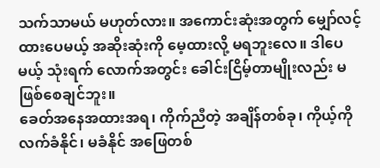သက်သာမယ် မဟုတ်လား။ အကောင်းဆုံးအတွက် မျှော်လင့်ထားပေမယ့် အဆိုးဆုံးကို မေ့ထားလို့ မရဘူးလေ။ ဒါပေမယ့် သုံးရက် လောက်အတွင်း ခေါင်းငြိမ့်တာမျိုးလည်း မဖြစ်စေချင်ဘူး။
ခေတ်အနေအထားအရ၊ ကိုက်ညီတဲ့ အချိန်တစ်ခု၊ ကိုယ့်ကို လက်ခံနိုင်၊ မခံနိုင် အဖြေတစ်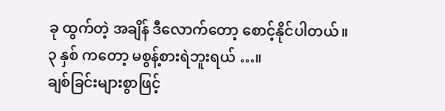ခု ထွက်တဲ့ အချိန် ဒီလောက်တော့ စောင့်နိုင်ပါတယ်။
၃ နှစ် ကတော့ မစွန့်စားရဲဘူးရယ် …။
ချစ်ခြင်းများစွာဖြင့်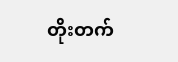တိုးတက်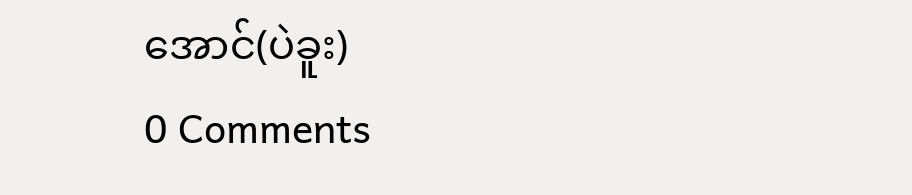အောင်(ပဲခူး)
0 Comments